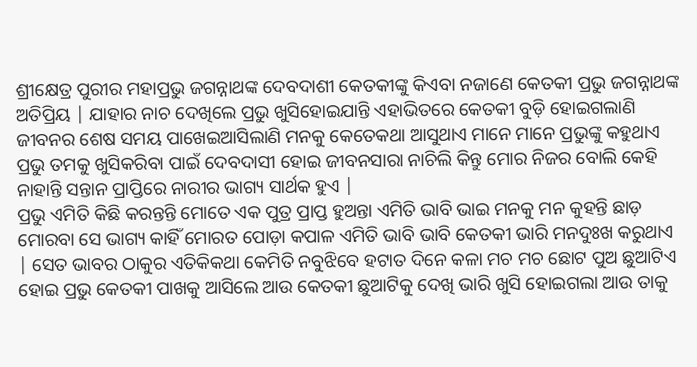ଶ୍ରୀକ୍ଷେତ୍ର ପୁରୀର ମହାପ୍ରଭୁ ଜଗନ୍ନାଥଙ୍କ ଦେବଦାଶୀ କେତକୀଙ୍କୁ କିଏବା ନଜାଣେ କେତକୀ ପ୍ରଭୁ ଜଗନ୍ନାଥଙ୍କ ଅତିପ୍ରିୟ | ଯାହାର ନାଚ ଦେଖିଲେ ପ୍ରଭୁ ଖୁସିହୋଇଯାନ୍ତି ଏହାଭିତରେ କେତକୀ ବୁଡ଼ି ହୋଇଗଲାଣି ଜୀବନର ଶେଷ ସମୟ ପାଖେଇଆସିଲାଣି ମନକୁ କେତେକଥା ଆସୁଥାଏ ମାନେ ମାନେ ପ୍ରଭୁଙ୍କୁ କହୁଥାଏ ପ୍ରଭୁ ତମକୁ ଖୁସିକରିବା ପାଇଁ ଦେବଦାସୀ ହୋଇ ଜୀବନସାରା ନାଚିଲି କିନ୍ତୁ ମୋର ନିଜର ବୋଲି କେହି ନାହାନ୍ତି ସନ୍ତାନ ପ୍ରାପ୍ତିରେ ନାରୀର ଭାଗ୍ୟ ସାର୍ଥକ ହୁଏ |
ପ୍ରଭୁ ଏମିତି କିଛି କରନ୍ତନ୍ତି ମୋତେ ଏକ ପୁତ୍ର ପ୍ରାପ୍ତ ହୁଅନ୍ତା ଏମିତି ଭାବି ଭାଇ ମନକୁ ମନ କୁହନ୍ତି ଛାଡ଼ ମୋରବା ସେ ଭାଗ୍ୟ କାହିଁ ମୋରତ ପୋଡ଼ା କପାଳ ଏମିତି ଭାବି ଭାବି କେତକୀ ଭାରି ମନଦୁଃଖ କରୁଥାଏ | ସେତ ଭାବର ଠାକୁର ଏତିକିକଥା କେମିତି ନବୁଝିବେ ହଟାତ ଦିନେ କଳା ମଚ ମଚ ଛୋଟ ପୁଅ ଛୁଆଟିଏ ହୋଇ ପ୍ରଭୁ କେତକୀ ପାଖକୁ ଆସିଲେ ଆଉ କେତକୀ ଛୁଆଟିକୁ ଦେଖି ଭାରି ଖୁସି ହୋଇଗଲା ଆଉ ତାକୁ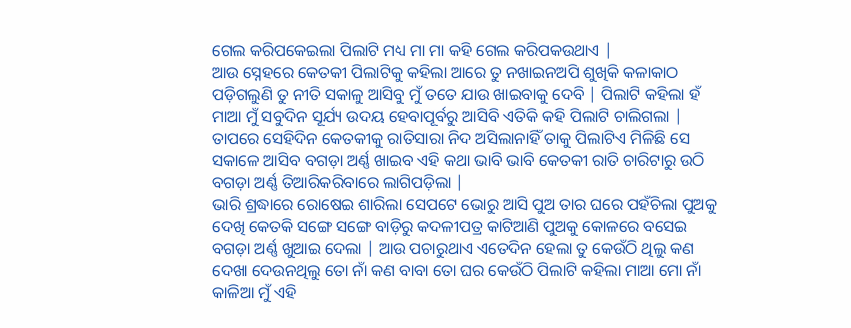ଗେଲ କରିପକେଇଲା ପିଲାଟି ମଧ୍ୟ ମା ମା କହି ଗେଲ କରିପକଉଥାଏ |
ଆଉ ସ୍ନେହରେ କେତକୀ ପିଲାଟିକୁ କହିଲା ଆରେ ତୁ ନଖାଇନଅପି ଶୁଖିକି କଳାକାଠ ପଡ଼ିଗଲୁଣି ତୁ ନୀତି ସକାଳୁ ଆସିବୁ ମୁଁ ତତେ ଯାଉ ଖାଇବାକୁ ଦେବି | ପିଲାଟି କହିଲା ହଁ ମାଆ ମୁଁ ସବୁଦିନ ସୂର୍ଯ୍ୟ ଉଦୟ ହେବାପୂର୍ବରୁ ଆସିବି ଏତିକି କହି ପିଲାଟି ଚାଲିଗଲା | ତାପରେ ସେହିଦିନ କେତକୀକୁ ରାତିସାରା ନିଦ ଅସିଲାନାହିଁ ତାକୁ ପିଲାଟିଏ ମିଳିଛି ସେ ସକାଳେ ଆସିବ ବଗଡ଼ା ଅର୍ଣ୍ଣ ଖାଇବ ଏହି କଥା ଭାବି ଭାବି କେତକୀ ରାତି ଚାରିଟାରୁ ଉଠି ବଗଡ଼ା ଅର୍ଣ୍ଣ ତିଆରିକରିବାରେ ଲାଗିପଡ଼ିଲା |
ଭାରି ଶ୍ରଦ୍ଧାରେ ରୋଷେଇ ଶାରିଲା ସେପଟେ ଭୋରୁ ଆସି ପୁଅ ତାର ଘରେ ପହଁଚିଲା ପୁଅକୁ ଦେଖି କେତକି ସଙ୍ଗେ ସଙ୍ଗେ ବାଡ଼ିରୁ କଦଳୀପତ୍ର କାଟିଆଣି ପୁଅକୁ କୋଳରେ ବସେଇ ବଗଡ଼ା ଅର୍ଣ୍ଣ ଖୁଆଇ ଦେଲା | ଆଉ ପଚାରୁଥାଏ ଏତେଦିନ ହେଲା ତୁ କେଉଁଠି ଥିଲୁ କଣ ଦେଖା ଦେଉନଥିଲୁ ତୋ ନାଁ କଣ ବାବା ତୋ ଘର କେଉଁଠି ପିଲାଟି କହିଲା ମାଆ ମୋ ନାଁ କାଳିଆ ମୁଁ ଏହି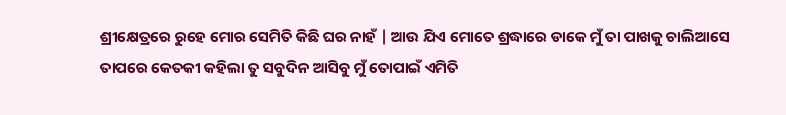ଶ୍ରୀକ୍ଷେତ୍ରରେ ରୁହେ ମୋର ସେମିତି କିଛି ଘର ନାହଁ | ଆଉ ଯିଏ ମୋତେ ଶ୍ରଦ୍ଧାରେ ଡାକେ ମୁଁ ତା ପାଖକୁ ଚାଲିଆସେ ତାପରେ କେତକୀ କହିଲା ତୁ ସବୁଦିନ ଆସିବୁ ମୁଁ ତୋପାଇଁ ଏମିତି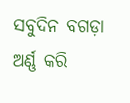ସବୁଦିନ ବଗଡ଼ା ଅର୍ଣ୍ଣ କରି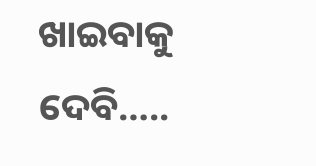ଖାଇବାକୁ ଦେବି…..